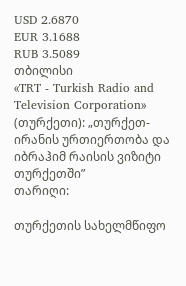USD 2.6870
EUR 3.1688
RUB 3.5089
თბილისი
«TRT - Turkish Radio and Television Corporation» (თურქეთი): „თურქეთ-ირანის ურთიერთობა და იბრაჰიმ რაისის ვიზიტი თურქეთში”
თარიღი:

თურქეთის სახელმწიფო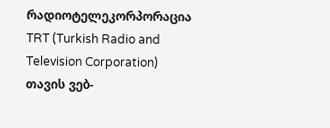რადიოტელეკორპორაცია TRT (Turkish Radio and Television Corporation) თავის ვებ-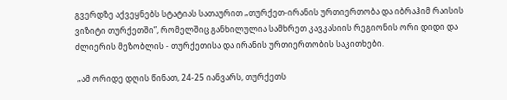გვერდზე აქვეყნებს სტატიას სათაურით „თურქეთ-ირანის ურთიერთობა და იბრაჰიმ რაისის ვიზიტი თურქეთში”, რომელშიც განხილულია სამხრეთ კავკასიის რეგიონის ორი დიდი და ძლიერის მეზობლის - თურქეთისა და ირანის ურთიერთობის საკითხები.

 „ამ ორიდე დღის წინათ, 24-25 იანვარს, თურქეთს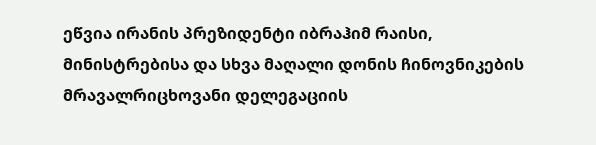ეწვია ირანის პრეზიდენტი იბრაჰიმ რაისი, მინისტრებისა და სხვა მაღალი დონის ჩინოვნიკების მრავალრიცხოვანი დელეგაციის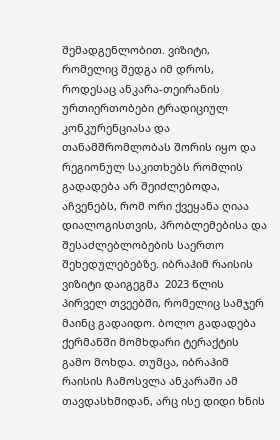შემადგენლობით. ვიზიტი, რომელიც შედგა იმ დროს, როდესაც ანკარა-თეირანის ურთიერთობები ტრადიციულ კონკურენციასა და თანამშრომლობას შორის იყო და რეგიონულ საკითხებს რომლის გადადება არ შეიძლებოდა, აჩვენებს, რომ ორი ქვეყანა ღიაა დიალოგისთვის, პრობლემებისა და შესაძლებლობების საერთო შეხედულებებზე. იბრაჰიმ რაისის ვიზიტი დაიგეგმა  2023 წლის პირველ თვეებში, რომელიც სამჯერ მაინც გადაიდო. ბოლო გადადება ქერმანში მომხდარი ტერაქტის გამო მოხდა. თუმცა, იბრაჰიმ რაისის ჩამოსვლა ანკარაში ამ თავდასხმიდან, არც ისე დიდი ხნის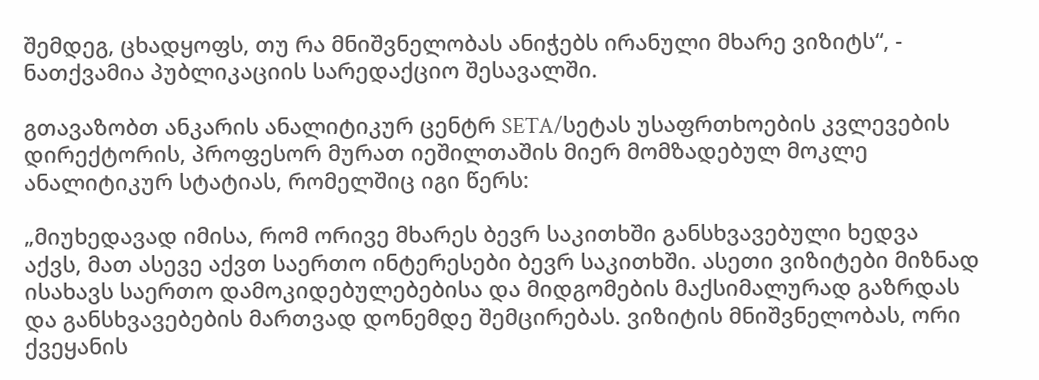შემდეგ, ცხადყოფს, თუ რა მნიშვნელობას ანიჭებს ირანული მხარე ვიზიტს“, - ნათქვამია პუბლიკაციის სარედაქციო შესავალში.

გთავაზობთ ანკარის ანალიტიკურ ცენტრ SETA/სეტას უსაფრთხოების კვლევების დირექტორის, პროფესორ მურათ იეშილთაშის მიერ მომზადებულ მოკლე ანალიტიკურ სტატიას, რომელშიც იგი წერს:

„მიუხედავად იმისა, რომ ორივე მხარეს ბევრ საკითხში განსხვავებული ხედვა აქვს, მათ ასევე აქვთ საერთო ინტერესები ბევრ საკითხში. ასეთი ვიზიტები მიზნად ისახავს საერთო დამოკიდებულებებისა და მიდგომების მაქსიმალურად გაზრდას და განსხვავებების მართვად დონემდე შემცირებას. ვიზიტის მნიშვნელობას, ორი ქვეყანის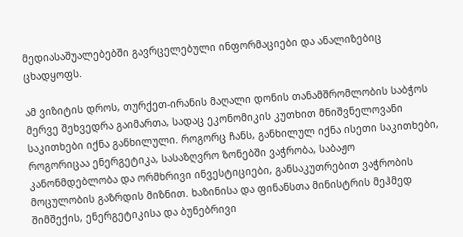მედიასაშუალებებში გავრცელებული ინფორმაციები და ანალიზებიც ცხადყოფს.

ამ ვიზიტის დროს, თურქეთ-ირანის მაღალი დონის თანამშრომლობის საბჭოს მერვე შეხვედრა გაიმართა, სადაც ეკონომიკის კუთხით მნიშვნელოვანი საკითხები იქნა განხილული. როგორც ჩანს, განხილულ იქნა ისეთი საკითხები, როგორიცაა ენერგეტიკა, სასაზღვრო ზონებში ვაჭრობა, საბაჟო კანონმდებლობა და ორმხრივი ინვესტიციები, განსაკუთრებით ვაჭრობის მოცულობის გაზრდის მიზნით. ხაზინისა და ფინანსთა მინისტრის მეჰმედ შიმშექის, ენერგეტიკისა და ბუნებრივი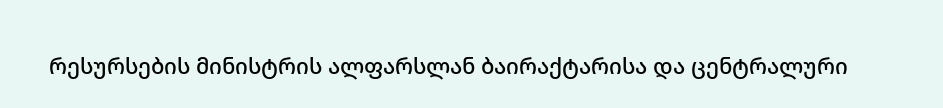რესურსების მინისტრის ალფარსლან ბაირაქტარისა და ცენტრალური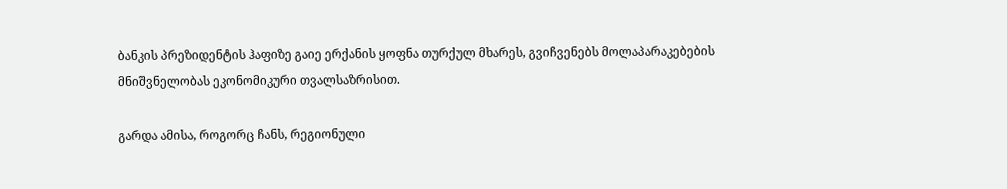ბანკის პრეზიდენტის ჰაფიზე გაიე ერქანის ყოფნა თურქულ მხარეს, გვიჩვენებს მოლაპარაკებების მნიშვნელობას ეკონომიკური თვალსაზრისით.

გარდა ამისა, როგორც ჩანს, რეგიონული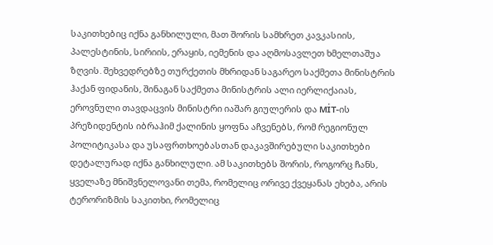საკითხებიც იქნა განხილული, მათ შორის სამხრეთ კავკასიის, პალესტინის, სირიის, ერაყის, იემენის და აღმოსავლეთ ხმელთაშუა ზღვის. შეხვედრებზე თურქეთის მხრიდან საგარეო საქმეთა მინისტრის ჰაქან ფიდანის, შინაგან საქმეთა მინისტრის ალი იერლიქაიას, ეროვნული თავდაცვის მინისტრი იაშარ გიულერის და MİT-ის პრეზიდენტის იბრაჰიმ ქალინის ყოფნა აჩვენებს, რომ რეგიონულ პოლიტიკასა და უსაფრთხოებასთან დაკავშირებული საკითხები დეტალურად იქნა განხილული. ამ საკითხებს შორის, როგორც ჩანს, ყველაზე მნიშვნელოვანი თემა, რომელიც ორივე ქვეყანას ეხება, არის ტერორიზმის საკითხი, რომელიც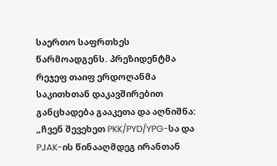საერთო საფრთხეს წარმოადგენს. პრეზიდენტმა რეჯეფ თაიფ ერდოღანმა საკითხთან დაკავშირებით განცხადება გააკეთა და აღნიშნა: „ჩვენ შევეხეთ PKK/PYD/YPG-სა და PJAK-ის წინააღმდეგ ირანთან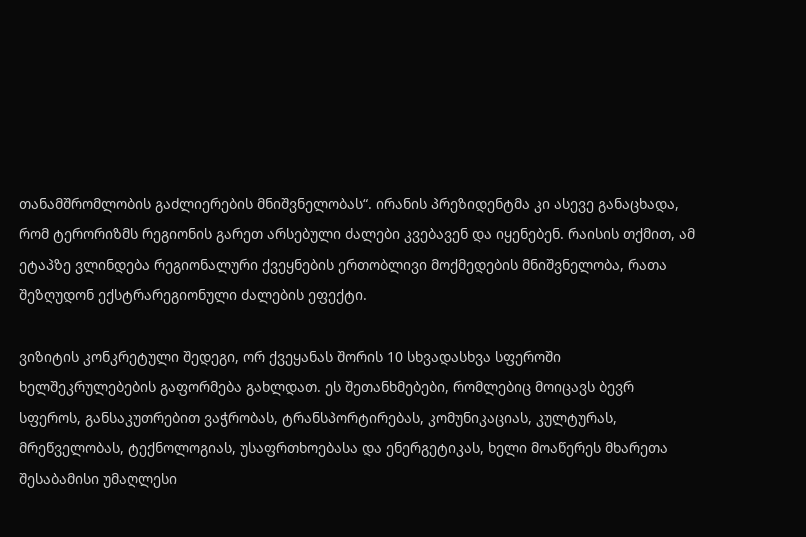თანამშრომლობის გაძლიერების მნიშვნელობას“. ირანის პრეზიდენტმა კი ასევე განაცხადა, რომ ტერორიზმს რეგიონის გარეთ არსებული ძალები კვებავენ და იყენებენ. რაისის თქმით, ამ ეტაპზე ვლინდება რეგიონალური ქვეყნების ერთობლივი მოქმედების მნიშვნელობა, რათა შეზღუდონ ექსტრარეგიონული ძალების ეფექტი.

ვიზიტის კონკრეტული შედეგი, ორ ქვეყანას შორის 10 სხვადასხვა სფეროში ხელშეკრულებების გაფორმება გახლდათ. ეს შეთანხმებები, რომლებიც მოიცავს ბევრ სფეროს, განსაკუთრებით ვაჭრობას, ტრანსპორტირებას, კომუნიკაციას, კულტურას, მრეწველობას, ტექნოლოგიას, უსაფრთხოებასა და ენერგეტიკას, ხელი მოაწერეს მხარეთა შესაბამისი უმაღლესი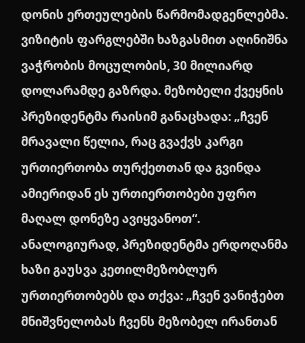დონის ერთეულების წარმომადგენლებმა. ვიზიტის ფარგლებში ხაზგასმით აღინიშნა ვაჭრობის მოცულობის, 30 მილიარდ დოლარამდე გაზრდა. მეზობელი ქვეყნის პრეზიდენტმა რაისიმ განაცხადა: „ჩვენ მრავალი წელია, რაც გვაქვს კარგი ურთიერთობა თურქეთთან და გვინდა ამიერიდან ეს ურთიერთობები უფრო მაღალ დონეზე ავიყვანოთ“. ანალოგიურად, პრეზიდენტმა ერდოღანმა ხაზი გაუსვა კეთილმეზობლურ ურთიერთობებს და თქვა: „ჩვენ ვანიჭებთ მნიშვნელობას ჩვენს მეზობელ ირანთან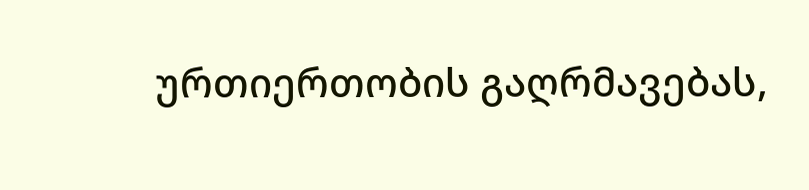ურთიერთობის გაღრმავებას,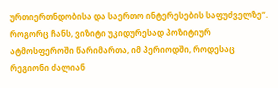ურთიერთნდობისა და საერთო ინტერესების საფუძველზე“. როგორც ჩანს, ვიზიტი უკიდურესად პოზიტიურ ატმოსფეროში წარიმართა, იმ პერიოდში, როდესაც რეგიონი ძალიან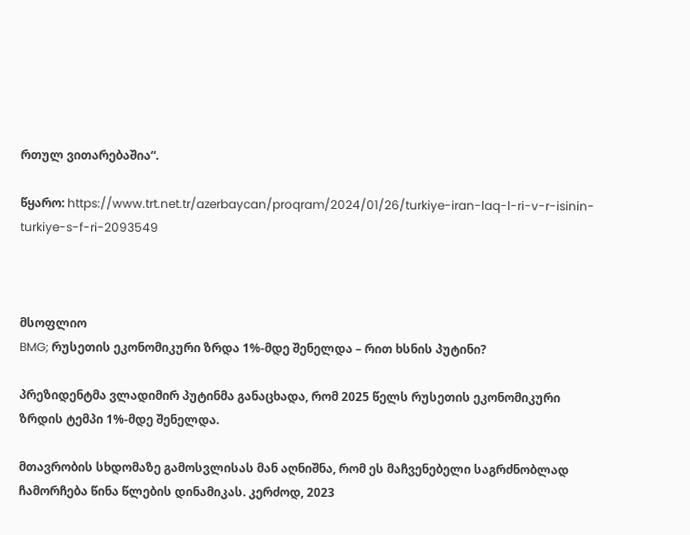რთულ ვითარებაშია“.

წყარო: https://www.trt.net.tr/azerbaycan/proqram/2024/01/26/turkiye-iran-laq-l-ri-v-r-isinin-turkiye-s-f-ri-2093549



მსოფლიო
BMG; რუსეთის ეკონომიკური ზრდა 1%-მდე შენელდა – რით ხსნის პუტინი?

პრეზიდენტმა ვლადიმირ პუტინმა განაცხადა, რომ 2025 წელს რუსეთის ეკონომიკური ზრდის ტემპი 1%-მდე შენელდა.

მთავრობის სხდომაზე გამოსვლისას მან აღნიშნა, რომ ეს მაჩვენებელი საგრძნობლად ჩამორჩება წინა წლების დინამიკას. კერძოდ, 2023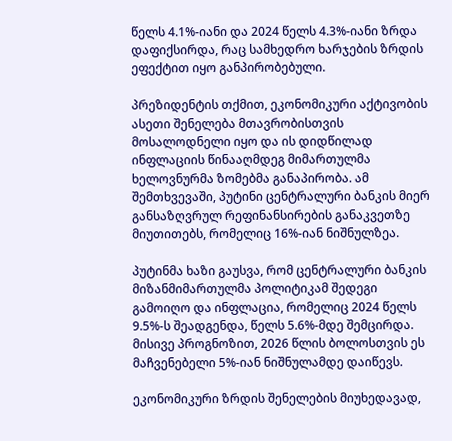წელს 4.1%-იანი და 2024 წელს 4.3%-იანი ზრდა დაფიქსირდა, რაც სამხედრო ხარჯების ზრდის ეფექტით იყო განპირობებული.

პრეზიდენტის თქმით, ეკონომიკური აქტივობის ასეთი შენელება მთავრობისთვის მოსალოდნელი იყო და ის დიდწილად ინფლაციის წინააღმდეგ მიმართულმა ხელოვნურმა ზომებმა განაპირობა. ამ შემთხვევაში, პუტინი ცენტრალური ბანკის მიერ განსაზღვრულ რეფინანსირების განაკვეთზე მიუთითებს, რომელიც 16%-იან ნიშნულზეა.

პუტინმა ხაზი გაუსვა, რომ ცენტრალური ბანკის მიზანმიმართულმა პოლიტიკამ შედეგი გამოიღო და ინფლაცია, რომელიც 2024 წელს 9.5%-ს შეადგენდა, წელს 5.6%-მდე შემცირდა. მისივე პროგნოზით, 2026 წლის ბოლოსთვის ეს მაჩვენებელი 5%-იან ნიშნულამდე დაიწევს.

ეკონომიკური ზრდის შენელების მიუხედავად,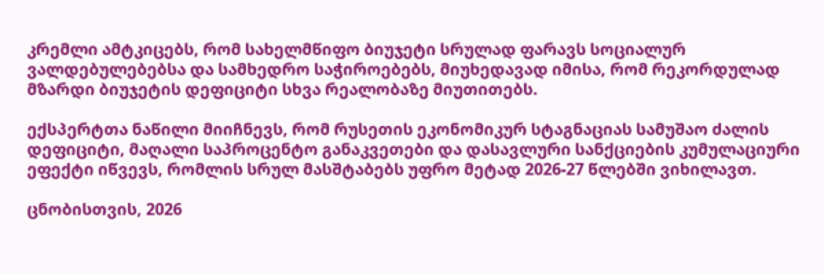კრემლი ამტკიცებს, რომ სახელმწიფო ბიუჯეტი სრულად ფარავს სოციალურ ვალდებულებებსა და სამხედრო საჭიროებებს, მიუხედავად იმისა, რომ რეკორდულად მზარდი ბიუჯეტის დეფიციტი სხვა რეალობაზე მიუთითებს.

ექსპერტთა ნაწილი მიიჩნევს, რომ რუსეთის ეკონომიკურ სტაგნაციას სამუშაო ძალის დეფიციტი, მაღალი საპროცენტო განაკვეთები და დასავლური სანქციების კუმულაციური ეფექტი იწვევს, რომლის სრულ მასშტაბებს უფრო მეტად 2026-27 წლებში ვიხილავთ.

ცნობისთვის, 2026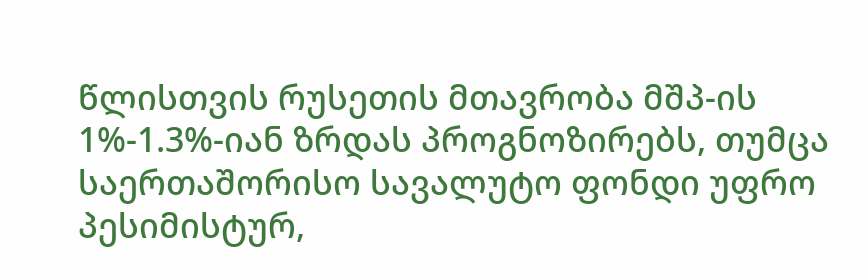წლისთვის რუსეთის მთავრობა მშპ-ის 1%-1.3%-იან ზრდას პროგნოზირებს, თუმცა საერთაშორისო სავალუტო ფონდი უფრო პესიმისტურ,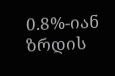0.8%-იან ზრდის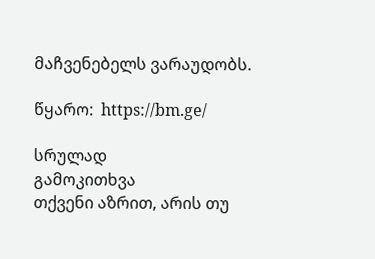მაჩვენებელს ვარაუდობს.

წყარო:  https://bm.ge/

სრულად
გამოკითხვა
თქვენი აზრით, არის თუ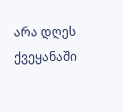არა დღეს ქვეყანაში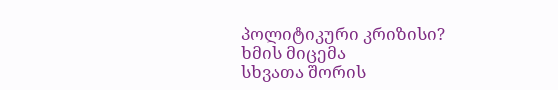პოლიტიკური კრიზისი?
ხმის მიცემა
სხვათა შორის